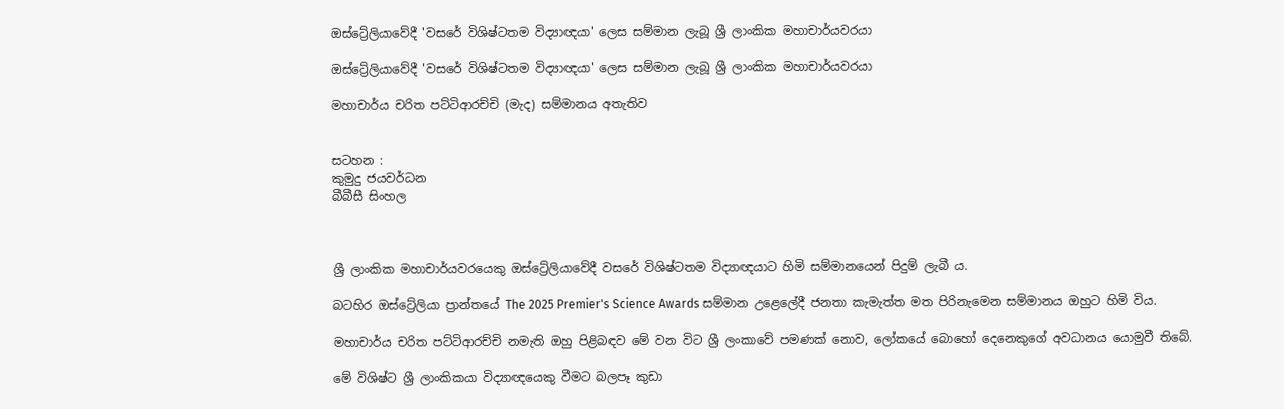ඔස්ට්‍රේලියාවේදී 'වසරේ විශිෂ්ටතම විද්‍යාඥයා' ලෙස සම්මාන ලැබූ ශ්‍රී ලාංකික මහාචාර්යවරයා

ඔස්ට්‍රේලියාවේදී 'වසරේ විශිෂ්ටතම විද්‍යාඥයා' ලෙස සම්මාන ලැබූ ශ්‍රී ලාංකික මහාචාර්යවරයා

මහාචාර්ය චරිත පට්ටිආරච්චි (මැද) සම්මානය අතැතිව


සටහන :
කුමුදු ජයවර්ධන
බීබීසී සිංහල



ශ්‍රී ලාංකික මහාචාර්යවරයෙකු ඔස්ට්‍රේලියාවේදී වසරේ විශිෂ්ටතම විද්‍යාඥයාට හිමි සම්මානයෙන් පිදුම් ලැබී ය.

බටහිර ඔස්ට්‍රේලියා ප්‍රාන්තයේ The 2025 Premier's Science Awards සම්මාන උළෙලේදී ජනතා කැමැත්ත මත පිරිනැමෙන සම්මානය ඔහුට හිමි විය.

මහාචාර්ය චරිත පට්ටිආරච්චි නමැති ඔහු පිළිබඳව මේ වන විට ශ්‍රී ලංකාවේ පමණක් නොව, ලෝකයේ බොහෝ දෙනෙකුගේ අවධානය යොමුවී තිබේ.

මේ විශිෂ්ට ශ්‍රී ලාංකිකයා විද්‍යාඥයෙකු වීමට බලපෑ කුඩා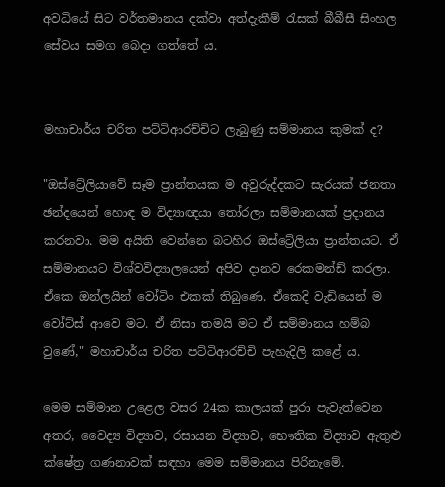අවධියේ සිට වර්තමානය දක්වා අත්දැකීම් රැසක් බීබීසී සිංහල සේවය සමග බෙදා ගත්තේ ය.


මහාචාර්ය චරිත පට්ටිආරච්චිට ලැබුණු සම්මානය කුමක් ද?

"ඔස්ට්‍රේලියාවේ සෑම ප්‍රාන්තයක ම අවුරුද්දකට සැරයක් ජනතා ඡන්දයෙන් හොඳ ම විද්‍යාඥයා තෝරලා සම්මානයක් ප්‍රදානය කරනවා. මම අයිති වෙන්නෙ බටහිර ඔස්ට්‍රේලියා ප්‍රාන්තයට. ඒ සම්මානයට විශ්වවිද්‍යාලයෙන් අපිව දානව රෙකමන්ඩ් කරලා. ඒකෙ ඔන්ලයින් වෝටිං එකක් තිබුණෙ. ඒකෙදි වැඩියෙන් ම වෝට්ස් ආවෙ මට. ඒ නිසා තමයි මට ඒ සම්මානය හම්බ වුණේ," මහාචාර්ය චරිත පට්ටිආරච්චි පැහැදිලි කළේ ය.

මෙම සම්මාන උළෙල වසර 24ක කාලයක් පුරා පැවැත්වෙන අතර, වෛද්‍ය විද්‍යාව, රසායන විද්‍යාව, භෞතික විද්‍යාව ඇතුළු ක්ෂේත්‍ර ගණනාවක් සඳහා මෙම සම්මානය පිරිනැමේ.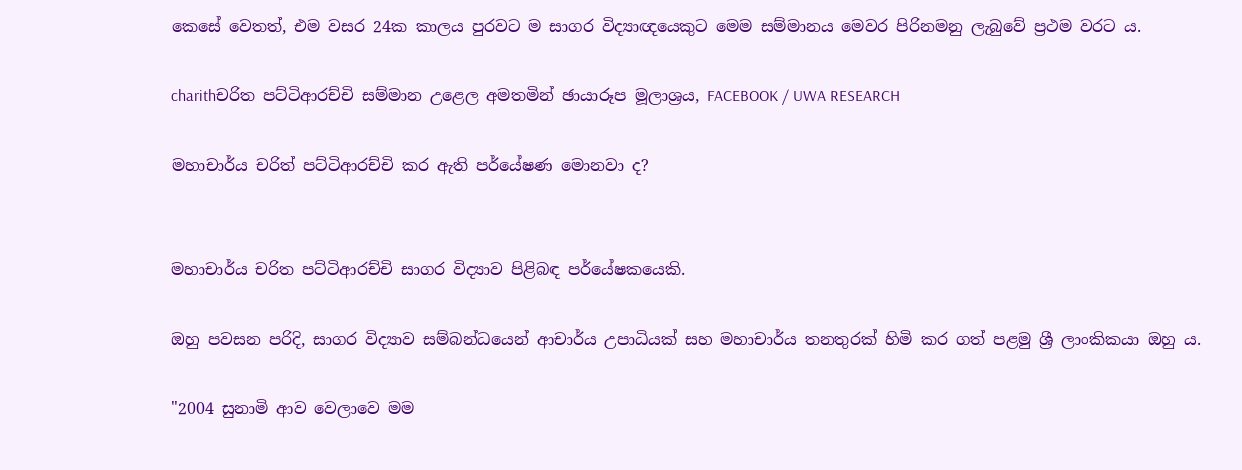කෙසේ වෙතත්, එම වසර 24ක කාලය පුරවට ම සාගර විද්‍යාඥයෙකුට මෙම සම්මානය මෙවර පිරිනමනු ලැබුවේ ප්‍රථම වරට ය.

charithචරිත පට්ටිආරච්චි සම්මාන උළෙල අමතමින් ඡායාරූප මූලාශ්‍රය, FACEBOOK / UWA RESEARCH

මහාචාර්ය චරිත් පට්ටිආරච්චි කර ඇති පර්යේෂණ මොනවා ද?


මහාචාර්ය චරිත පට්ටිආරච්චි සාගර විද්‍යාව පිළිබඳ පර්යේෂකයෙකි.

ඔහු පවසන පරිදි, සාගර විද්‍යාව සම්බන්ධයෙන් ආචාර්ය උපාධියක් සහ මහාචාර්ය තනතුරක් හිමි කර ගත් පළමු ශ්‍රී ලාංකිකයා ඔහු ය.

"2004 සුනාමි ආව වෙලාවෙ මම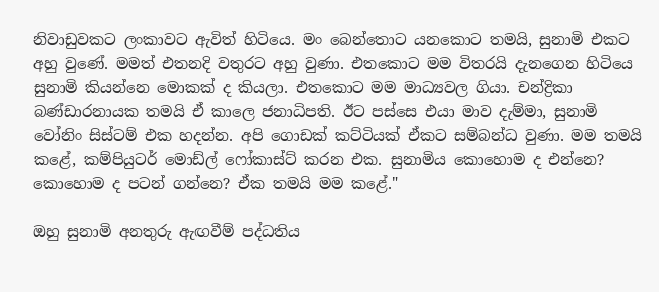නිවාඩුවකට ලංකාවට ඇවිත් හිටියෙ. මං බෙන්තොට යනකොට තමයි, සුනාමි එකට අහු වුණේ. මමත් එතනදි වතුරට අහු වුණා. එතකොට මම විතරයි දැනගෙන හිටියෙ සුනාමි කියන්නෙ මොකක් ද කියලා. එතකොට මම මාධ්‍යවල ගියා. චන්ද්‍රිකා බණ්ඩාරනායක තමයි ඒ කාලෙ ජනාධිපති. ඊට පස්සෙ එයා මාව දැම්මා, සුනාමි වෝනිං සිස්ටම් එක හදන්න. අපි ගොඩක් කට්ටියක් ඒකට සම්බන්ධ වුණා. මම තමයි කළේ, කම්පියුටර් මොඩ්ල් ෆෝකාස්ට් කරන එක. සුනාමිය කොහොම ද එන්නෙ? කොහොම ද පටන් ගන්නෙ? ඒක තමයි මම කළේ."

ඔහු සුනාමි අනතුරු ඇඟවීම් පද්ධතිය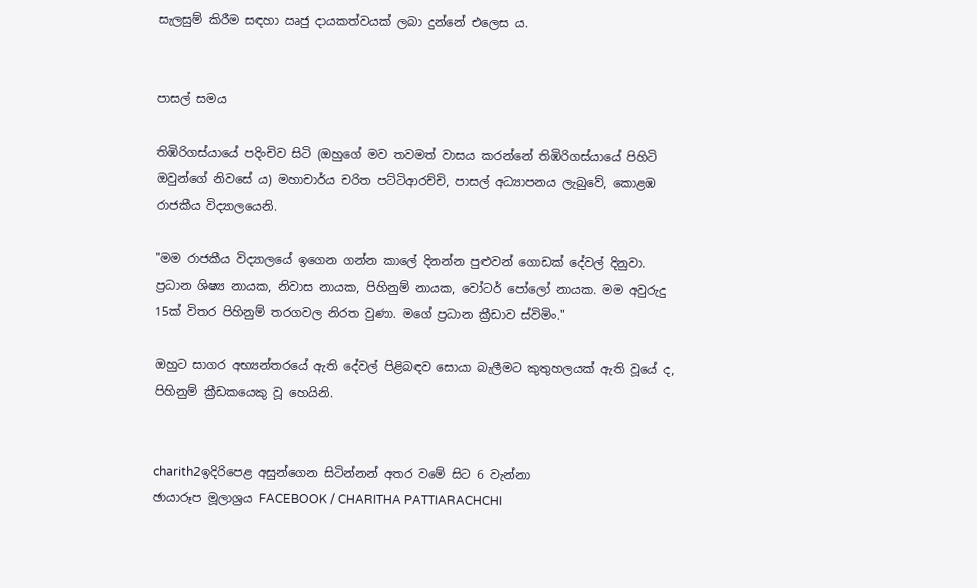සැලසුම් කිරීම සඳහා ඍජු දායකත්වයක් ලබා දුන්නේ එලෙස ය.


පාසල් සමය

තිඹිරිගස්යායේ පදිංචිව සිටි (ඔහුගේ මව තවමත් වාසය කරන්නේ තිඹිරිගස්යායේ පිහිටි ඔවුන්ගේ නිවසේ ය) මහාචාර්ය චරිත පට්ටිආරච්චි, පාසල් අධ්‍යාපනය ලැබුවේ, කොළඹ රාජකීය විද්‍යාලයෙනි.

"මම රාජකීය විද්‍යාලයේ ඉගෙන ගන්න කාලේ දිනන්න පුළුවන් ගොඩක් දේවල් දිනුවා. ප්‍රධාන ශිෂ්‍ය නායක, නිවාස නායක, පිහිනුම් නායක, වෝටර් පෝලෝ නායක. මම අවුරුදු 15ක් විතර පිහිනුම් තරගවල නිරත වුණා. මගේ ප්‍රධාන ක්‍රීඩාව ස්විමිං."

ඔහුට සාගර අභ්‍යන්තරයේ ඇති දේවල් පිළිබඳව සොයා බැලීමට කුතුහලයක් ඇති වූයේ ද, පිහිනුම් ක්‍රීඩකයෙකු වූ හෙයිනි.


charith2ඉදිරිපෙළ අසුන්ගෙන සිටින්නන් අතර වමේ සිට 6 වැන්නා
ඡායාරූප මූලාශ්‍රය FACEBOOK / CHARITHA PATTIARACHCHI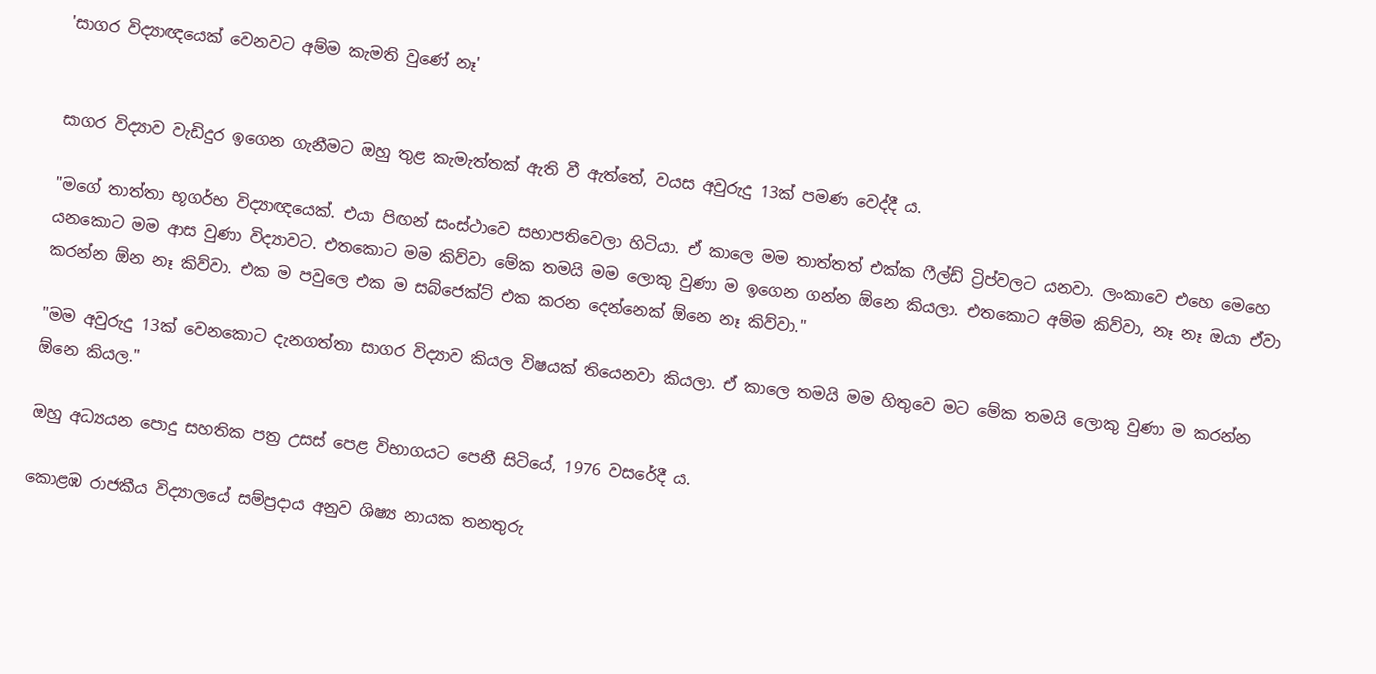'සාගර විද්‍යාඥයෙක් වෙනවට අම්ම කැමති වුණේ නෑ'


සාගර විද්‍යාව වැඩිදුර ඉගෙන ගැනීමට ඔහු තුළ කැමැත්තක් ඇති වී ඇත්තේ, වයස අවුරුදු 13ක් පමණ වෙද්දී ය.

"මගේ තාත්තා භූගර්භ විද්‍යාඥයෙක්. එයා පිඟන් සංස්ථාවෙ සභාපතිවෙලා හිටියා. ඒ කාලෙ මම තාත්තත් එක්ක ෆීල්ඩ් ට්‍රිප්වලට යනවා. ලංකාවෙ එහෙ මෙහෙ යනකොට මම ආස වුණා විද්‍යාවට. එතකොට මම කිව්වා මේක තමයි මම ලොකු වුණා ම ඉගෙන ගන්න ඕනෙ කියලා. එතකොට අම්ම කිව්වා, නෑ නෑ ඔයා ඒවා කරන්න ඕන නෑ කිව්වා. එක ම පවුලෙ එක ම සබ්ජෙක්ට් එක කරන දෙන්නෙක් ඕනෙ නෑ කිව්වා."

"මම අවුරුදු 13ක් වෙනකොට දැනගත්තා සාගර විද්‍යාව කියල විෂයක් තියෙනවා කියලා. ඒ කාලෙ තමයි මම හිතුවෙ මට මේක තමයි ලොකු වුණා ම කරන්න ඕනෙ කියල."

ඔහු අධ්‍යයන පොදු සහතික පත්‍ර උසස් පෙළ විභාගයට පෙනී සිටියේ, 1976 වසරේදී ය.

කොළඹ රාජකීය විද්‍යාලයේ සම්ප්‍රදාය අනුව ශිෂ්‍ය නායක තනතුරු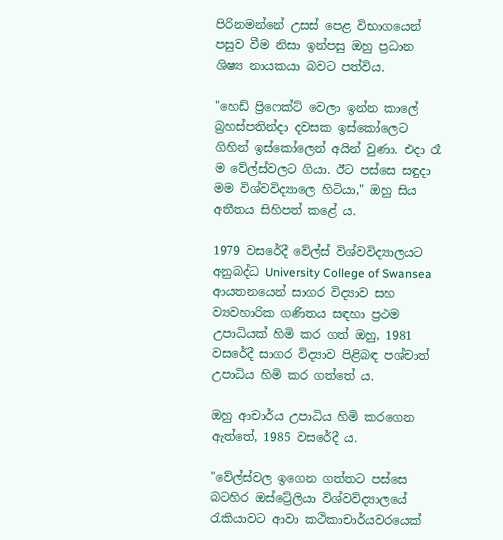පිරිනමන්නේ උසස් පෙළ විභාගයෙන් පසුව වීම නිසා ඉන්පසු ඔහු ප්‍රධාන ශිෂ්‍ය නායකයා බවට පත්විය.

"හෙඩ් ප්‍රිෆෙක්ට් වෙලා ඉන්න කාලේ බ්‍රහස්පතින්දා දවසක ඉස්කෝලෙට ගිහින් ඉස්කෝලෙන් අයින් වුණා. එදා රෑ ම වේල්ස්වලට ගියා. ඊට පස්සෙ සඳුදා මම විශ්වවිද්‍යාලෙ හිටියා," ඔහු සිය අතීතය සිහිපත් කළේ ය.

1979 වසරේදී වේල්ස් විශ්වවිද්‍යාලයට අනුබද්ධ University College of Swansea ආයතනයෙන් සාගර විද්‍යාව සහ ව්‍යවහාරික ගණිතය සඳහා ප්‍රථම උපාධියක් හිමි කර ගත් ඔහු, 1981 වසරේදී සාගර විද්‍යාව පිළිබඳ පශ්චාත් උපාධිය හිමි කර ගත්තේ ය.

ඔහු ආචාර්ය උපාධිය හිමි කරගෙන ඇත්තේ, 1985 වසරේදී ය.

"වේල්ස්වල ඉගෙන ගත්තට පස්සෙ බටහිර ඔස්ට්‍රේලියා විශ්වවිද්‍යාලයේ රැකියාවට ආවා කථිකාචාර්යවරයෙක්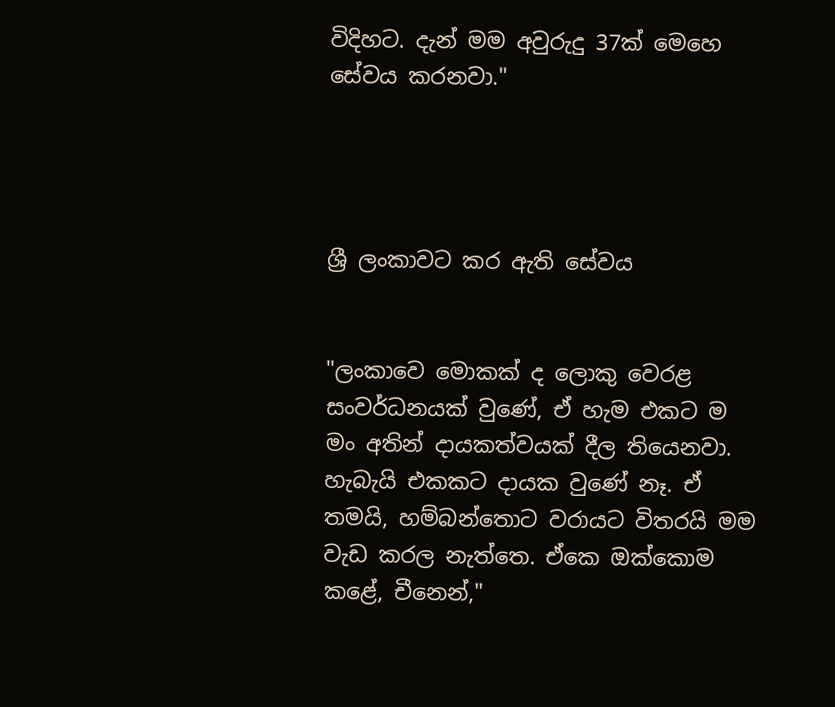විදිහට. දැන් මම අවුරුදු 37ක් මෙහෙ සේවය කරනවා."




ශ්‍රී ලංකාවට කර ඇති සේවය


"ලංකාවෙ මොකක් ද ලොකු වෙරළ සංවර්ධනයක් වුණේ, ඒ හැම එකට ම මං අතින් දායකත්වයක් දීල තියෙනවා. හැබැයි එකකට දායක වුණේ නෑ. ඒ තමයි, හම්බන්තොට වරායට විතරයි මම වැඩ කරල නැත්තෙ. ඒකෙ ඔක්කොම කළේ, චීනෙන්,"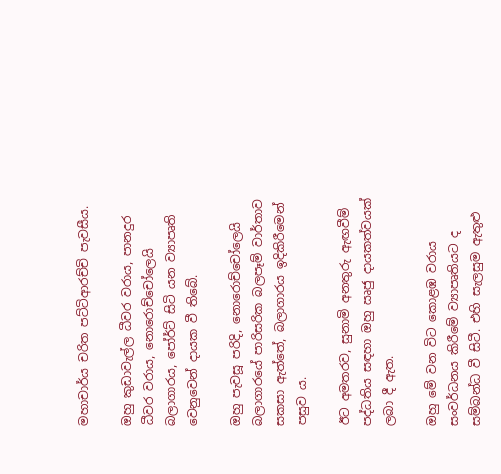මහාචාර්ය චරිත පට්ටිආරච්චි පැවසීය.

ඔහු කුඩාවැල්ල ධීවර වරාය, පානදුර ධීවර වරාය, නොරොච්චෝලෙයි බලාගාරය, පෝර්ට් සිටි යන ව්‍යාපෘති වෙනුවෙන් දායක වී තිබේ.

ඔහු පැවසූ පරිදි, නොරොච්චෝලෙයි බලාගාරයේ පාරිසරික බලපෑම් වාර්තාව සකසා ඇත්තේ, බලාගාරය ඉදිකිරීමෙන් පසුව ය.

ඊට අමතරව, සුනාමි අනතුරු ඇඟවීම් පද්ධතිය සඳහා ඔහු ඍජු දායකත්වයක් ලබා දී ඇත.

ඔහු මේ වන විට කොළඹ වරාය සංවර්ධනය කිරීමේ ව්‍යාපෘතියට ද සම්බන්ධ වී සිටී. එහි සැලසුම ඇතුළු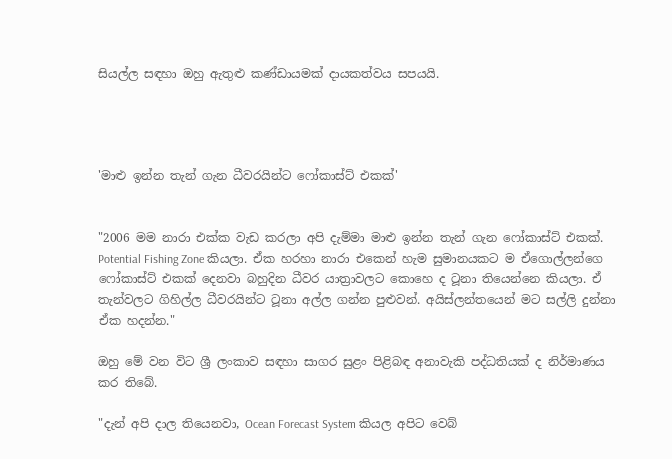සියල්ල සඳහා ඔහු ඇතුළු කණ්ඩායමක් දායකත්වය සපයයි.




'මාළු ඉන්න තැන් ගැන ධීවරයින්ට ෆෝකාස්ට් එකක්'


"2006 මම නාරා එක්ක වැඩ කරලා අපි දැම්මා මාළු ඉන්න තැන් ගැන ෆෝකාස්ට් එකක්. Potential Fishing Zone කියලා. ඒක හරහා නාරා එකෙන් හැම සුමානයකට ම ඒගොල්ලන්ගෙ ෆෝකාස්ට් එකක් දෙනවා බහුදින ධීවර යාත්‍රාවලට කොහෙ ද ටූනා තියෙන්නෙ කියලා. ඒ තැන්වලට ගිහිල්ල ධීවරයින්ට ටූනා අල්ල ගන්න පුළුවන්. අයිස්ලන්තයෙන් මට සල්ලි දුන්නා ඒක හදන්න."

ඔහු මේ වන විට ශ්‍රී ලංකාව සඳහා සාගර සුළං පිළිබඳ අනාවැකි පද්ධතියක් ද නිර්මාණය කර තිබේ.

"දැන් අපි දාල තියෙනවා, Ocean Forecast System කියල අපිට වෙබ්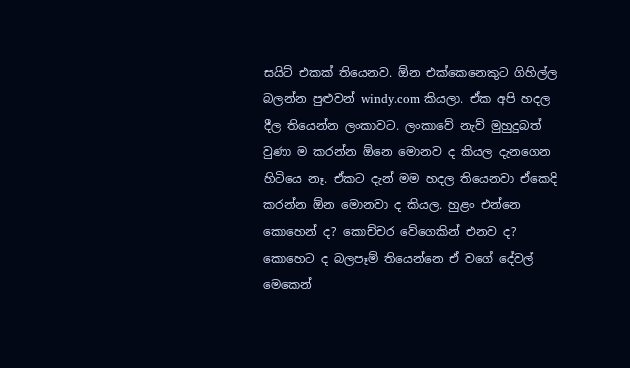සයිට් එකක් තියෙනව. ඕන එක්කෙනෙකුට ගිහිල්ල බලන්න පුළුවන් windy.com කියලා. ඒක අපි හදල දීල තියෙන්න ලංකාවට. ලංකාවේ නැව් මුහුදුබත් වුණා ම කරන්න ඕනෙ මොනව ද කියල දැනගෙන හිටියෙ නෑ. ඒකට දැන් මම හදල තියෙනවා ඒකෙදි කරන්න ඕන මොනවා ද කියල. හුළං එන්නෙ කොහෙන් ද? කොච්චර වේගෙකින් එනව ද? කොහෙට ද බලපෑම් තියෙන්නෙ ඒ වගේ දේවල් මෙකෙන්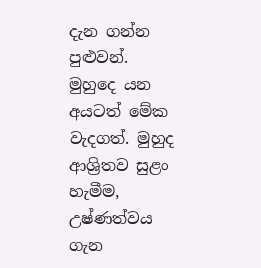දැන ගන්න පුළුවන්. මුහුදෙ යන අයටත් මේක වැදගත්. මුහුද ආශ්‍රිතව සුළං හැමීම, උෂ්ණත්වය ගැන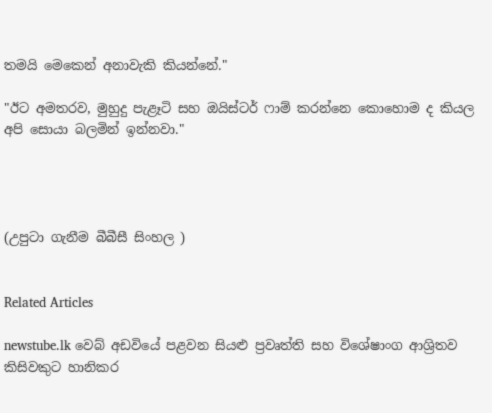තමයි මෙකෙන් අනාවැකි කියන්නේ."

"ඊට අමතරව, මුහුදු පැළෑටි සහ ඔයිස්ටර් ෆාම් කරන්නෙ කොහොම ද කියල අපි සොයා බලමින් ඉන්නවා."




(උපුටා ගැනීම බීබීසී සිංහල )


Related Articles

newstube.lk වෙබ් අඩවියේ පළවන සියළු ප්‍රවෘත්ති සහ විශේෂාංග ආශ්‍රිතව කිසිවකුට හානිකර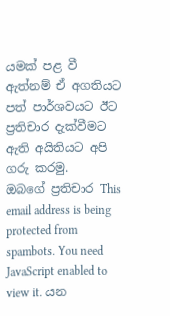යමක් පළ වී ඇත්නම් ඒ අගතියට පත් පාර්ශවයට ඊට ප්‍රතිචාර දැක්වීමට ඇති අයිතියට අපි ගරු කරමු.
ඔබගේ ප්‍රතිචාර This email address is being protected from spambots. You need JavaScript enabled to view it. යන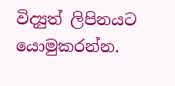විද්‍යුත් ලිපිනයට යොමුකරන්න.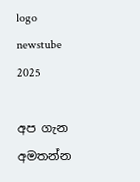logo newstube 2025

අප ගැන අමතන්න